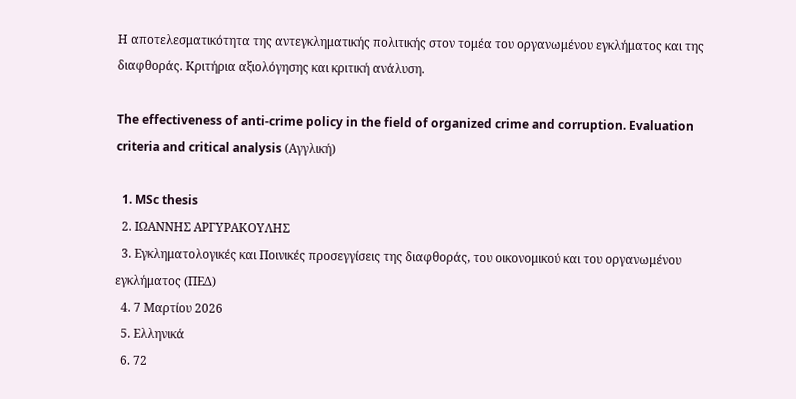Η αποτελεσματικότητα της αντεγκληματικής πολιτικής στον τομέα του οργανωμένου εγκλήματος και της διαφθοράς. Κριτήρια αξιολόγησης και κριτική ανάλυση.

The effectiveness of anti-crime policy in the field of organized crime and corruption. Evaluation criteria and critical analysis (Αγγλική)

  1. MSc thesis
  2. ΙΩΑΝΝΗΣ ΑΡΓΥΡΑΚΟΥΛΗΣ
  3. Εγκληματολογικές και Ποινικές προσεγγίσεις της διαφθοράς, του οικονομικού και του οργανωμένου εγκλήματος (ΠΕΔ)
  4. 7 Μαρτίου 2026
  5. Ελληνικά
  6. 72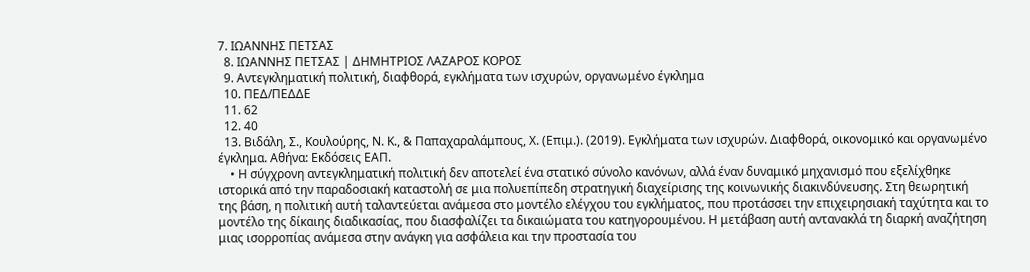7. ΙΩΑΝΝΗΣ ΠΕΤΣΑΣ
  8. ΙΩΑΝΝΗΣ ΠΕΤΣΑΣ | ΔΗΜΗΤΡΙΟΣ ΛΑΖΑΡΟΣ ΚΟΡΟΣ
  9. Αντεγκληματική πολιτική, διαφθορά, εγκλήματα των ισχυρών, οργανωμένο έγκλημα
  10. ΠΕΔ/ΠΕΔΔΕ
  11. 62
  12. 40
  13. Βιδάλη, Σ., Κουλούρης, Ν. Κ., & Παπαχαραλάμπους, Χ. (Επιμ.). (2019). Εγκλήματα των ισχυρών. Διαφθορά, οικονομικό και οργανωμένο έγκλημα. Αθήνα: Εκδόσεις ΕΑΠ.
    • Η σύγχρονη αντεγκληματική πολιτική δεν αποτελεί ένα στατικό σύνολο κανόνων, αλλά έναν δυναμικό μηχανισμό που εξελίχθηκε ιστορικά από την παραδοσιακή καταστολή σε μια πολυεπίπεδη στρατηγική διαχείρισης της κοινωνικής διακινδύνευσης. Στη θεωρητική της βάση, η πολιτική αυτή ταλαντεύεται ανάμεσα στο μοντέλο ελέγχου του εγκλήματος, που προτάσσει την επιχειρησιακή ταχύτητα και το μοντέλο της δίκαιης διαδικασίας, που διασφαλίζει τα δικαιώματα του κατηγορουμένου. Η μετάβαση αυτή αντανακλά τη διαρκή αναζήτηση μιας ισορροπίας ανάμεσα στην ανάγκη για ασφάλεια και την προστασία του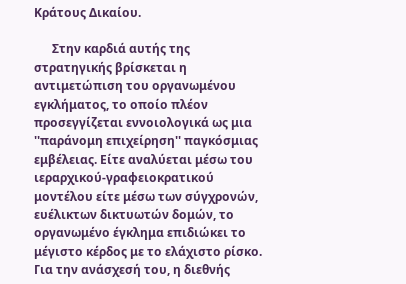Κράτους Δικαίου.

      Στην καρδιά αυτής της στρατηγικής βρίσκεται η αντιμετώπιση του οργανωμένου εγκλήματος, το οποίο πλέον προσεγγίζεται εννοιολογικά ως μια ''παράνομη επιχείρηση'' παγκόσμιας εμβέλειας. Είτε αναλύεται μέσω του ιεραρχικού-γραφειοκρατικού μοντέλου είτε μέσω των σύγχρονών, ευέλικτων δικτυωτών δομών, το οργανωμένο έγκλημα επιδιώκει το μέγιστο κέρδος με το ελάχιστο ρίσκο. Για την ανάσχεσή του, η διεθνής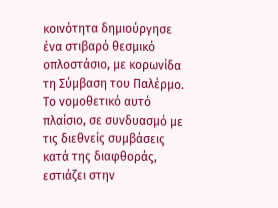κοινότητα δημιούργησε ένα στιβαρό θεσμικό οπλοστάσιο, με κορωνίδα τη Σύμβαση του Παλέρμο. Το νομοθετικό αυτό πλαίσιο, σε συνδυασμό με τις διεθνείς συμβάσεις κατά της διαφθοράς, εστιάζει στην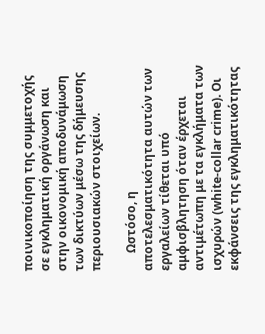ποινικοποίηση της συμμετοχής σε εγκληματική οργάνωση και στην οικονομική αποδυνάμωση των δικτύων μέσω της δήμευσης περιουσιακών στοιχείων.

      Ωστόσο, η αποτελεσματικότητα αυτών των εργαλείων τίθεται υπό αμφισβλητηση όταν έρχεται αντιμέτωπη με τα εγκλήματα των ισχυρών (white-collar crime). Οι εκφάνσεις της εγκληματικότητας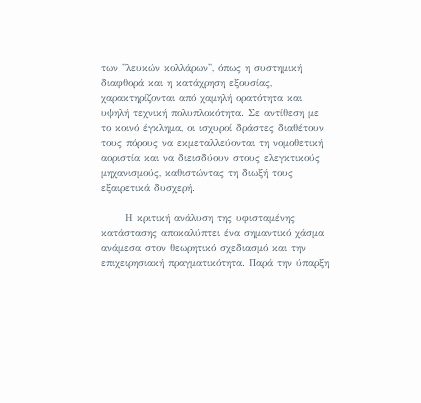των ''λευκών κολλάρων'', όπως η συστημική διαφθορά και η κατάχρηση εξουσίας, χαρακτηρίζονται από χαμηλή ορατότητα και υψηλή τεχνική πολυπλοκότητα. Σε αντίθεση με το κοινό έγκλημα, οι ισχυροί δράστες διαθέτουν τους πόρους να εκμεταλλεύονται τη νομοθετική αοριστία και να διεισδύουν στους ελεγκτικούς μηχανισμούς, καθιστώντας τη διωξή τους εξαιρετικά δυσχερή.

      Η κριτική ανάλυση της υφισταμένης κατάστασης αποκαλύπτει ένα σημαντικό χάσμα ανάμεσα στον θεωρητικό σχεδιασμό και την επιχειρησιακή πραγματικότητα. Παρά την ύπαρξη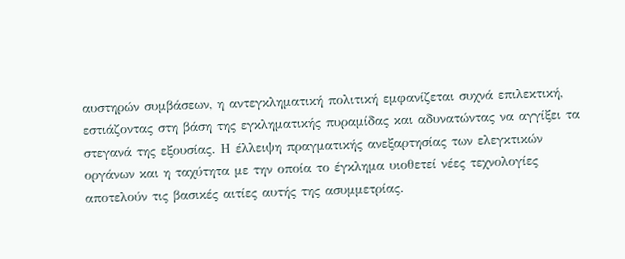αυστηρών συμβάσεων, η αντεγκληματική πολιτική εμφανίζεται συχνά επιλεκτική, εστιάζοντας στη βάση της εγκληματικής πυραμίδας και αδυνατώντας να αγγίξει τα στεγανά της εξουσίας. Η έλλειψη πραγματικής ανεξαρτησίας των ελεγκτικών οργάνων και η ταχύτητα με την οποία το έγκλημα υιοθετεί νέες τεχνολογίες αποτελούν τις βασικές αιτίες αυτής της ασυμμετρίας.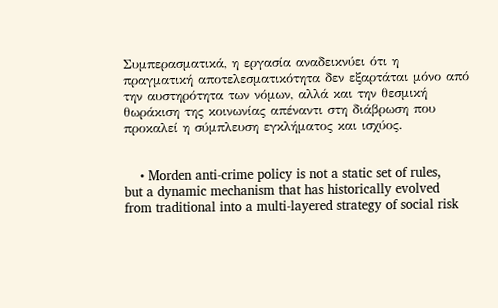Συμπερασματικά, η εργασία αναδεικνύει ότι η πραγματική αποτελεσματικότητα δεν εξαρτάται μόνο από την αυστηρότητα των νόμων, αλλά και την θεσμική θωράκιση της κοινωνίας απέναντι στη διάβρωση που προκαλεί η σύμπλευση εγκλήματος και ισχύος.


    • Morden anti-crime policy is not a static set of rules, but a dynamic mechanism that has historically evolved from traditional into a multi-layered strategy of social risk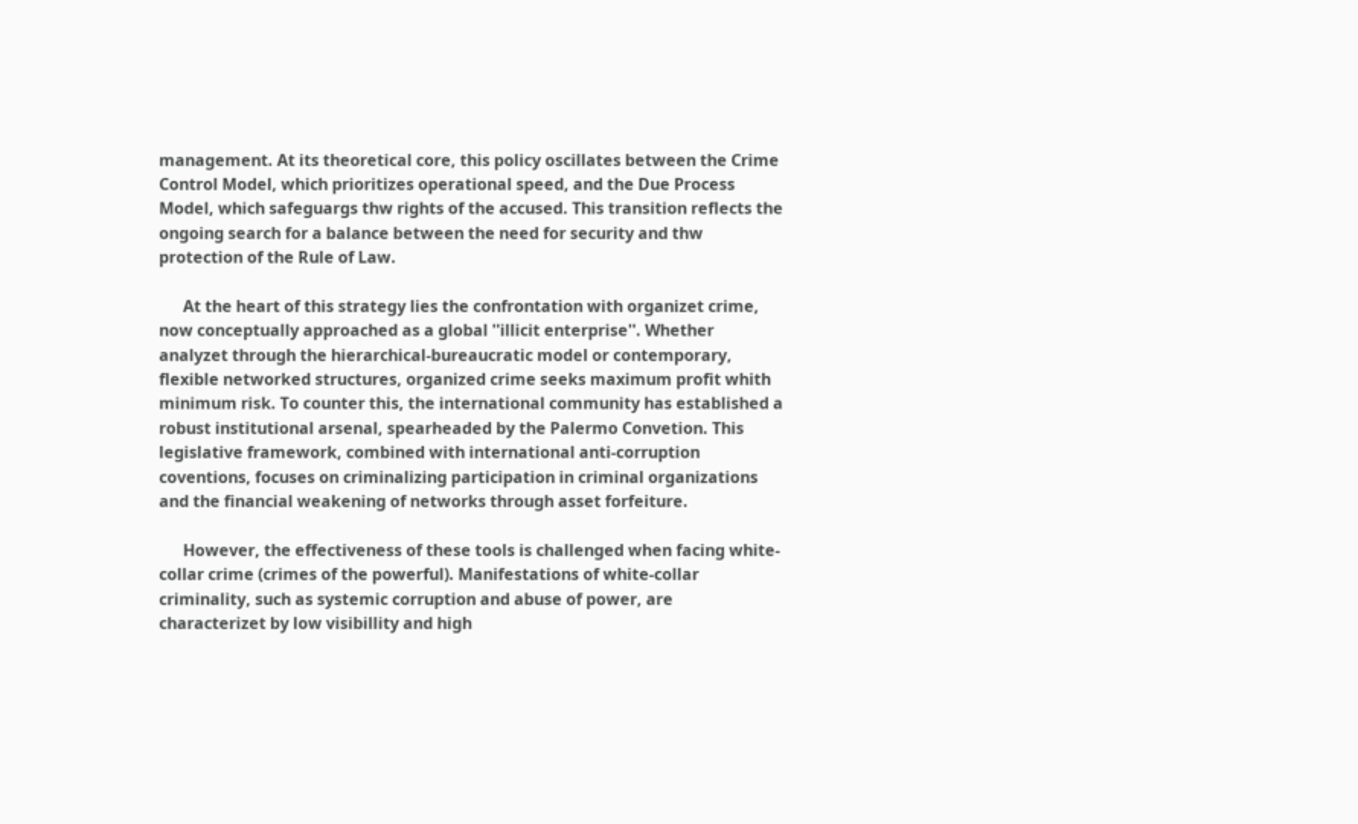management. At its theoretical core, this policy oscillates between the Crime Control Model, which prioritizes operational speed, and the Due Process Model, which safeguargs thw rights of the accused. This transition reflects the ongoing search for a balance between the need for security and thw protection of the Rule of Law.

      At the heart of this strategy lies the confrontation with organizet crime, now conceptually approached as a global ''illicit enterprise''. Whether analyzet through the hierarchical-bureaucratic model or contemporary, flexible networked structures, organized crime seeks maximum profit whith minimum risk. To counter this, the international community has established a robust institutional arsenal, spearheaded by the Palermo Convetion. This legislative framework, combined with international anti-corruption coventions, focuses on criminalizing participation in criminal organizations and the financial weakening of networks through asset forfeiture.

      However, the effectiveness of these tools is challenged when facing white-collar crime (crimes of the powerful). Manifestations of white-collar criminality, such as systemic corruption and abuse of power, are characterizet by low visibillity and high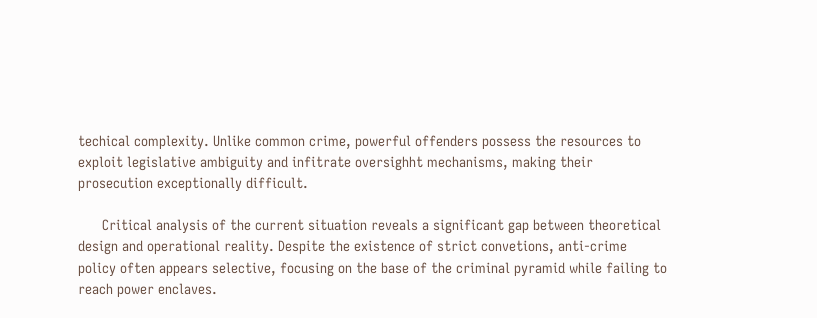techical complexity. Unlike common crime, powerful offenders possess the resources to exploit legislative ambiguity and infitrate oversighht mechanisms, making their prosecution exceptionally difficult.

      Critical analysis of the current situation reveals a significant gap between theoretical design and operational reality. Despite the existence of strict convetions, anti-crime policy often appears selective, focusing on the base of the criminal pyramid while failing to reach power enclaves.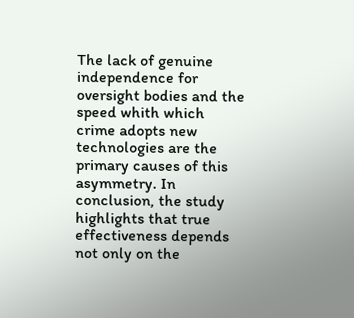The lack of genuine independence for oversight bodies and the speed whith which crime adopts new technologies are the primary causes of this asymmetry. In conclusion, the study highlights that true effectiveness depends not only on the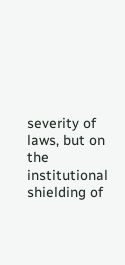severity of laws, but on the institutional shielding of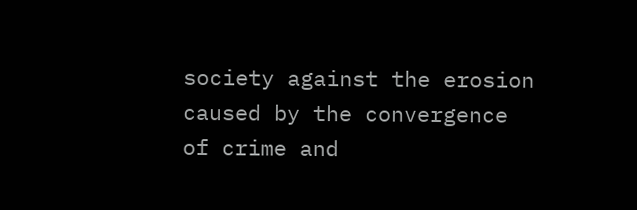society against the erosion caused by the convergence of crime and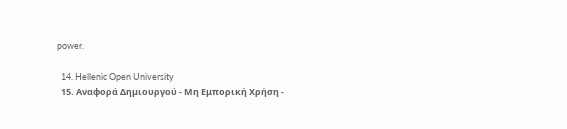power.

  14. Hellenic Open University
  15. Αναφορά Δημιουργού - Μη Εμπορική Χρήση -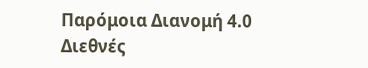Παρόμοια Διανομή 4.0 Διεθνές